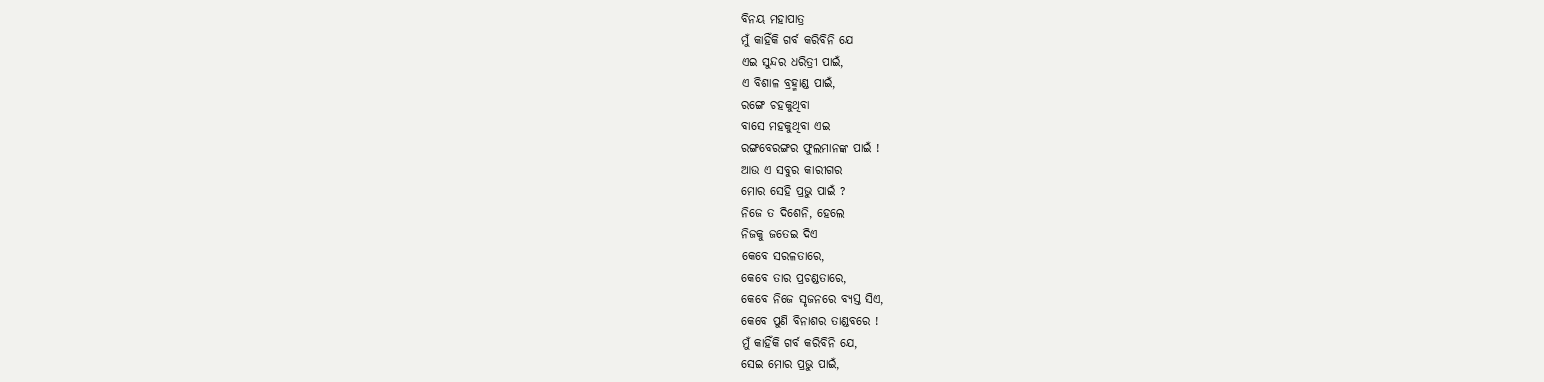ବିନୟ ମହାପାତ୍ର
ମୁଁ କାହିଁକି ଗର୍ବ କରିବିନି ଯେ
ଏଇ ସୁନ୍ଦର ଧରିତ୍ରୀ ପାଇଁ,
ଏ ବିଶାଳ ବ୍ରହ୍ମାଣ୍ଡ ପାଇଁ,
ରଙ୍ଗେ ଚହକୁଥିବା
ବାସେ ମହକୁଥିବା ଏଇ
ରଙ୍ଗବେରଙ୍ଗର ଫୁଲମାନଙ୍କ ପାଇଁ !
ଆଉ ଏ ସବୁର କାରୀଗର
ମୋର ସେହି ପ୍ରଭୁ ପାଇଁ ?
ନିଜେ ତ ଦିଶେନି, ହେଲେ
ନିଜକୁ ଜତେଇ ଦିଏ
କେବେ ସରଳତାରେ,
କେବେ ତାର ପ୍ରଚଣ୍ଡତାରେ,
କେବେ ନିଜେ ସୃଜନରେ ବ୍ୟସ୍ତ ସିଏ,
କେବେ ପୁଣି ବିନାଶର ତାଣ୍ଡବରେ !
ମୁଁ କାହିଁକି ଗର୍ବ କରିବିନି ଯେ,
ସେଇ ମୋର ପ୍ରଭୁ ପାଇଁ,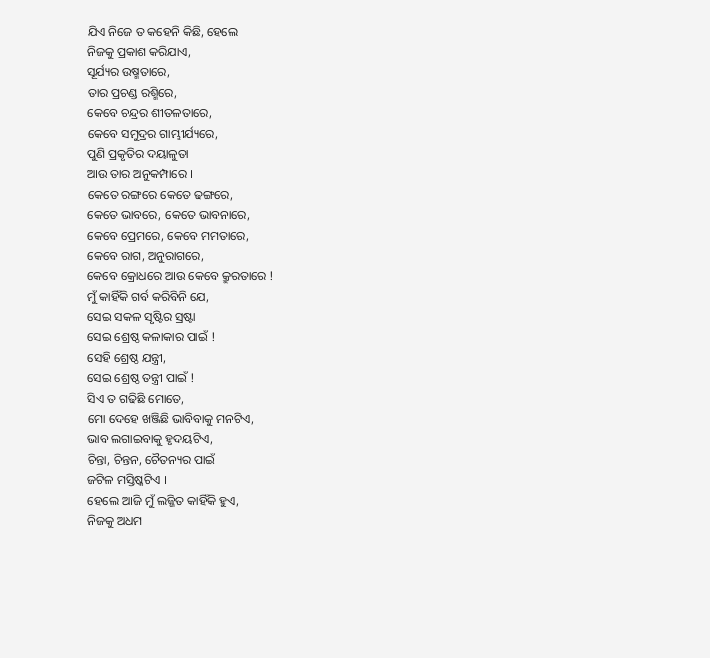ଯିଏ ନିଜେ ତ କହେନି କିଛି, ହେଲେ
ନିଜକୁ ପ୍ରକାଶ କରିଯାଏ,
ସୂର୍ଯ୍ୟର ଉଷ୍ମତାରେ,
ତାର ପ୍ରଚଣ୍ଡ ରଶ୍ମିରେ,
କେବେ ଚନ୍ଦ୍ରର ଶୀତଳତାରେ,
କେବେ ସମୁଦ୍ରର ଗାମ୍ଭୀର୍ଯ୍ୟରେ,
ପୁଣି ପ୍ରକୃତିର ଦୟାଳୁତା
ଆଉ ତାର ଅନୁକମ୍ପାରେ ।
କେତେ ରଙ୍ଗରେ କେତେ ଢଙ୍ଗରେ,
କେତେ ଭାବରେ, କେତେ ଭାବନାରେ,
କେବେ ପ୍ରେମରେ, କେବେ ମମତାରେ,
କେବେ ରାଗ, ଅନୁରାଗରେ,
କେବେ କ୍ରୋଧରେ ଆଉ କେବେ କ୍ରୁରତାରେ !
ମୁଁ କାହିଁକି ଗର୍ବ କରିବିନି ଯେ,
ସେଇ ସକଳ ସୃଷ୍ଟିର ସ୍ରଷ୍ଟା
ସେଇ ଶ୍ରେଷ୍ଠ କଳାକାର ପାଇଁ !
ସେହି ଶ୍ରେଷ୍ଠ ଯନ୍ତ୍ରୀ,
ସେଇ ଶ୍ରେଷ୍ଠ ତନ୍ତ୍ରୀ ପାଇଁ !
ସିଏ ତ ଗଢିଛି ମୋତେ,
ମୋ ଦେହେ ଖଞ୍ଜିଛି ଭାବିବାକୁ ମନଟିଏ,
ଭାବ ଲଗାଇବାକୁ ହୃଦୟଟିଏ,
ଚିନ୍ତା, ଚିନ୍ତନ, ଚୈତନ୍ୟର ପାଇଁ
ଜଟିଳ ମସ୍ତିଷ୍କଟିଏ ।
ହେଲେ ଆଜି ମୁଁ ଲଜ୍ଜିତ କାହିଁକି ହୁଏ,
ନିଜକୁ ଅଧମ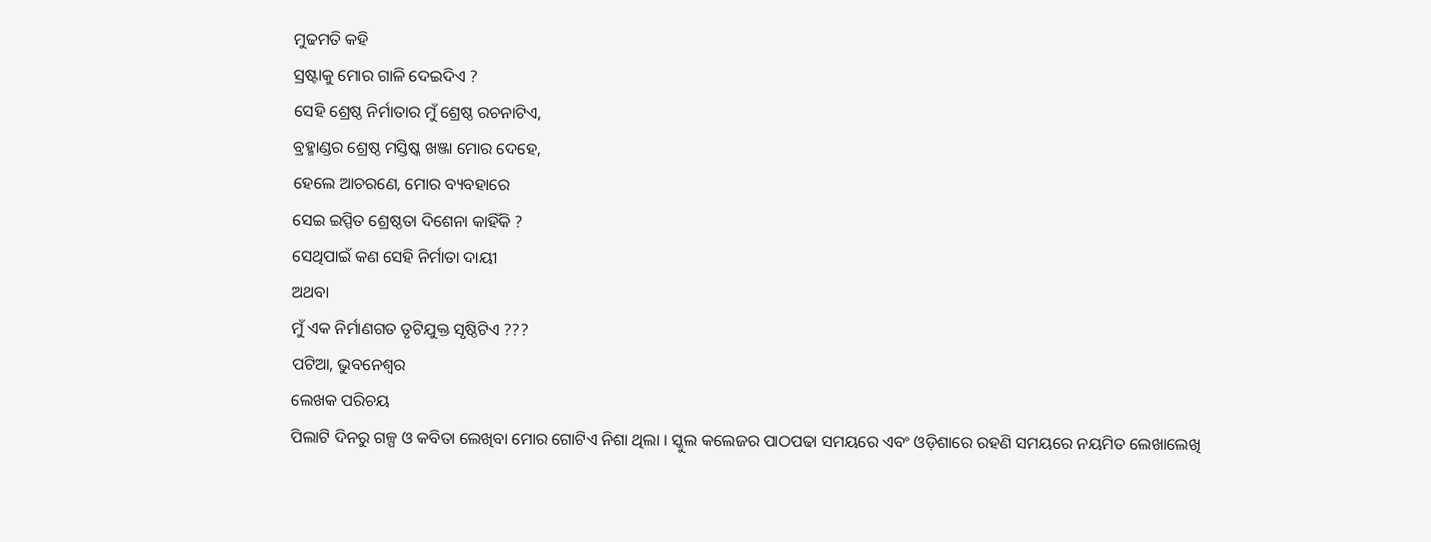ମୁଢମତି କହି
ସ୍ରଷ୍ଟାକୁ ମୋର ଗାଳି ଦେଇଦିଏ ?
ସେହି ଶ୍ରେଷ୍ଠ ନିର୍ମାତାର ମୁଁ ଶ୍ରେଷ୍ଠ ରଚନାଟିଏ,
ବ୍ରହ୍ମାଣ୍ଡର ଶ୍ରେଷ୍ଠ ମସ୍ତିଷ୍କ ଖଞ୍ଜା ମୋର ଦେହେ,
ହେଲେ ଆଚରଣେ, ମୋର ବ୍ୟବହାରେ
ସେଇ ଇପ୍ପିତ ଶ୍ରେଷ୍ଠତା ଦିଶେନା କାହିଁକି ?
ସେଥିପାଇଁ କଣ ସେହି ନିର୍ମାତା ଦାୟୀ
ଅଥବା
ମୁଁ ଏକ ନିର୍ମାଣଗତ ତୃଟିଯୁକ୍ତ ସୃଷ୍ଠିଟିଏ ???
ପଟିଆ, ଭୁବନେଶ୍ୱର
ଲେଖକ ପରିଚୟ
ପିଲାଟି ଦିନରୁ ଗଳ୍ପ ଓ କବିତା ଲେଖିବା ମୋର ଗୋଟିଏ ନିଶା ଥିଲା । ସ୍କୁଲ କଲେଜର ପାଠପଢା ସମୟରେ ଏବଂ ଓଡ଼ିଶାରେ ରହଣି ସମୟରେ ନୟମିତ ଲେଖାଲେଖି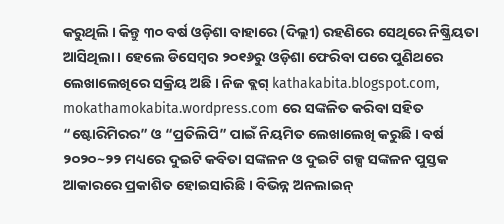କରୁଥିଲି । କିନ୍ତୁ ୩୦ ବର୍ଷ ଓଡ଼ିଶା ବାହାରେ (ଦିଲ୍ଲୀ) ରହଣିରେ ସେଥିରେ ନିଷ୍କ୍ରିୟତା ଆସିଥିଲା । ହେଲେ ଡିସେମ୍ବର ୨୦୧୬ରୁ ଓଡ଼ିଶା ଫେରିବା ପରେ ପୁଣିଥରେ ଲେଖାଲେଖିରେ ସକ୍ରିୟ ଅଛି । ନିଜ ବ୍ଲଗ୍ kathakabita.blogspot.com, mokathamokabita.wordpress.com ରେ ସଙ୍କଳିତ କରିବା ସହିତ “ଷ୍ଟୋରିମିରର” ଓ “ପ୍ରତିଲିପି” ପାଇଁ ନିୟମିତ ଲେଖାଲେଖି କରୁଛି । ବର୍ଷ ୨୦୨୦~୨୨ ମଧ୍ୟରେ ଦୁଇଟି କବିତା ସଙ୍କଳନ ଓ ଦୁଇଟି ଗଳ୍ପ ସଙ୍କଳନ ପୁସ୍ତକ ଆକାରରେ ପ୍ରକାଶିତ ହୋଇସାରିଛି । ବିଭିନ୍ନ ଅନଲାଇନ୍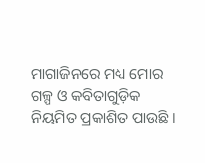ମାଗାଜିନରେ ମଧ୍ୟ ମୋର ଗଳ୍ପ ଓ କବିତାଗୁଡ଼ିକ ନିୟମିତ ପ୍ରକାଶିତ ପାଉଛି ।